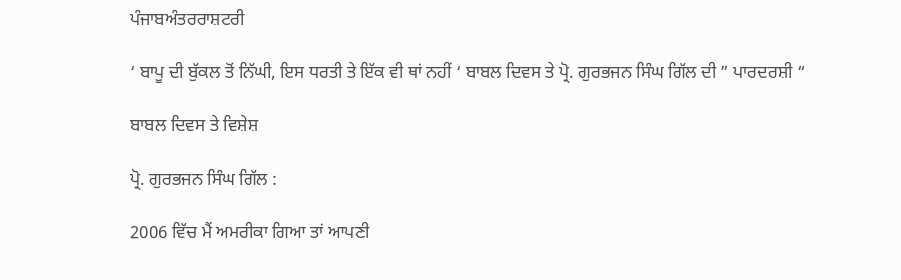ਪੰਜਾਬਅੰਤਰਰਾਸ਼ਟਰੀ

‘ ਬਾਪੂ ਦੀ ਬੁੱਕਲ ਤੋਂ ਨਿੱਘੀ, ਇਸ ਧਰਤੀ ਤੇ ਇੱਕ ਵੀ ਥਾਂ ਨਹੀਂ ‘ ਬਾਬਲ ਦਿਵਸ ਤੇ ਪ੍ਰੋ. ਗੁਰਭਜਨ ਸਿੰਘ ਗਿੱਲ ਦੀ ” ਪਾਰਦਰਸ਼ੀ “

ਬਾਬਲ ਦਿਵਸ ਤੇ ਵਿਸ਼ੇਸ਼

ਪ੍ਰੋ. ਗੁਰਭਜਨ ਸਿੰਘ ਗਿੱਲ :

2006 ਵਿੱਚ ਮੈਂ ਅਮਰੀਕਾ ਗਿਆ ਤਾਂ ਆਪਣੀ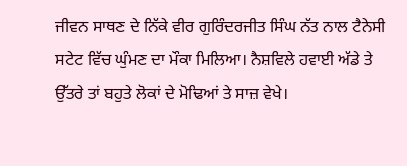ਜੀਵਨ ਸਾਥਣ ਦੇ ਨਿੱਕੇ ਵੀਰ ਗੁਰਿੰਦਰਜੀਤ ਸਿੰਘ ਨੱਤ ਨਾਲ ਟੈਨੇਸੀ ਸਟੇਟ ਵਿੱਚ ਘੁੰਮਣ ਦਾ ਮੌਕਾ ਮਿਲਿਆ। ਨੈਸ਼ਵਿਲੇ ਹਵਾਈ ਅੱਡੇ ਤੇ ਉੱਤਰੇ ਤਾਂ ਬਹੁਤੇ ਲੋਕਾਂ ਦੇ ਮੋਢਿਆਂ ਤੇ ਸਾਜ਼ ਵੇਖੇ।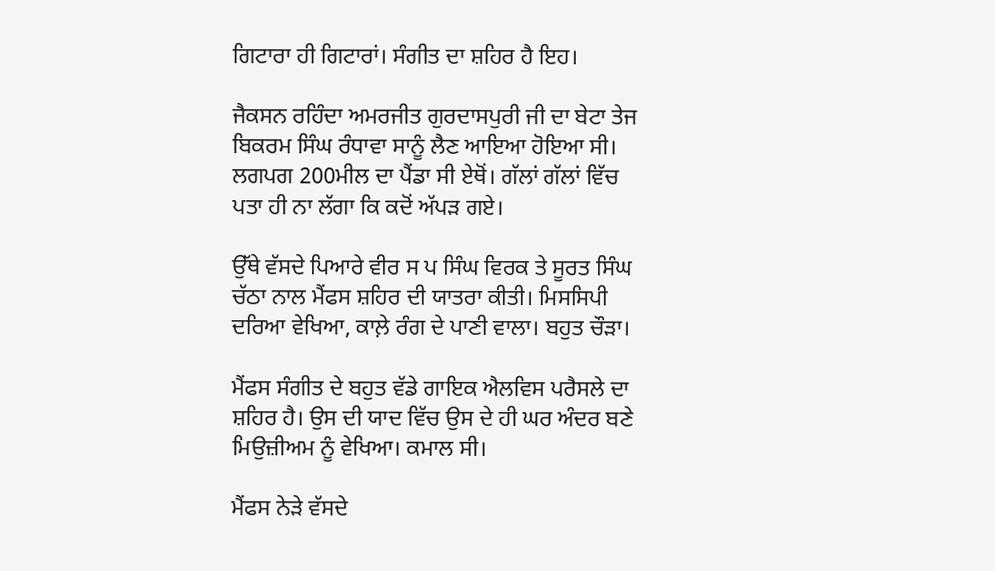ਗਿਟਾਰਾ ਹੀ ਗਿਟਾਰਾਂ। ਸੰਗੀਤ ਦਾ ਸ਼ਹਿਰ ਹੈ ਇਹ।

ਜੈਕਸਨ ਰਹਿੰਦਾ ਅਮਰਜੀਤ ਗੁਰਦਾਸਪੁਰੀ ਜੀ ਦਾ ਬੇਟਾ ਤੇਜ ਬਿਕਰਮ ਸਿੰਘ ਰੰਧਾਵਾ ਸਾਨੂੰ ਲੈਣ ਆਇਆ ਹੋਇਆ ਸੀ। ਲਗਪਗ 200ਮੀਲ ਦਾ ਪੈਂਡਾ ਸੀ ਏਥੋਂ। ਗੱਲਾਂ ਗੱਲਾਂ ਵਿੱਚ ਪਤਾ ਹੀ ਨਾ ਲੱਗਾ ਕਿ ਕਦੋਂ ਅੱਪੜ ਗਏ।

ਉੱਥੇ ਵੱਸਦੇ ਪਿਆਰੇ ਵੀਰ ਸ ਪ ਸਿੰਘ ਵਿਰਕ ਤੇ ਸੂਰਤ ਸਿੰਘ ਚੱਠਾ ਨਾਲ ਮੈਂਫਸ ਸ਼ਹਿਰ ਦੀ ਯਾਤਰਾ ਕੀਤੀ। ਮਿਸਸਿਪੀ ਦਰਿਆ ਵੇਖਿਆ, ਕਾਲ਼ੇ ਰੰਗ ਦੇ ਪਾਣੀ ਵਾਲਾ। ਬਹੁਤ ਚੌੜਾ।

ਮੈਂਫਸ ਸੰਗੀਤ ਦੇ ਬਹੁਤ ਵੱਡੇ ਗਾਇਕ ਐਲਵਿਸ ਪਰੈਸਲੇ ਦਾ ਸ਼ਹਿਰ ਹੈ। ਉਸ ਦੀ ਯਾਦ ਵਿੱਚ ਉਸ ਦੇ ਹੀ ਘਰ ਅੰਦਰ ਬਣੇ ਮਿਉਜ਼ੀਅਮ ਨੂੰ ਵੇਖਿਆ। ਕਮਾਲ ਸੀ।

ਮੈਂਫਸ ਨੇੜੇ ਵੱਸਦੇ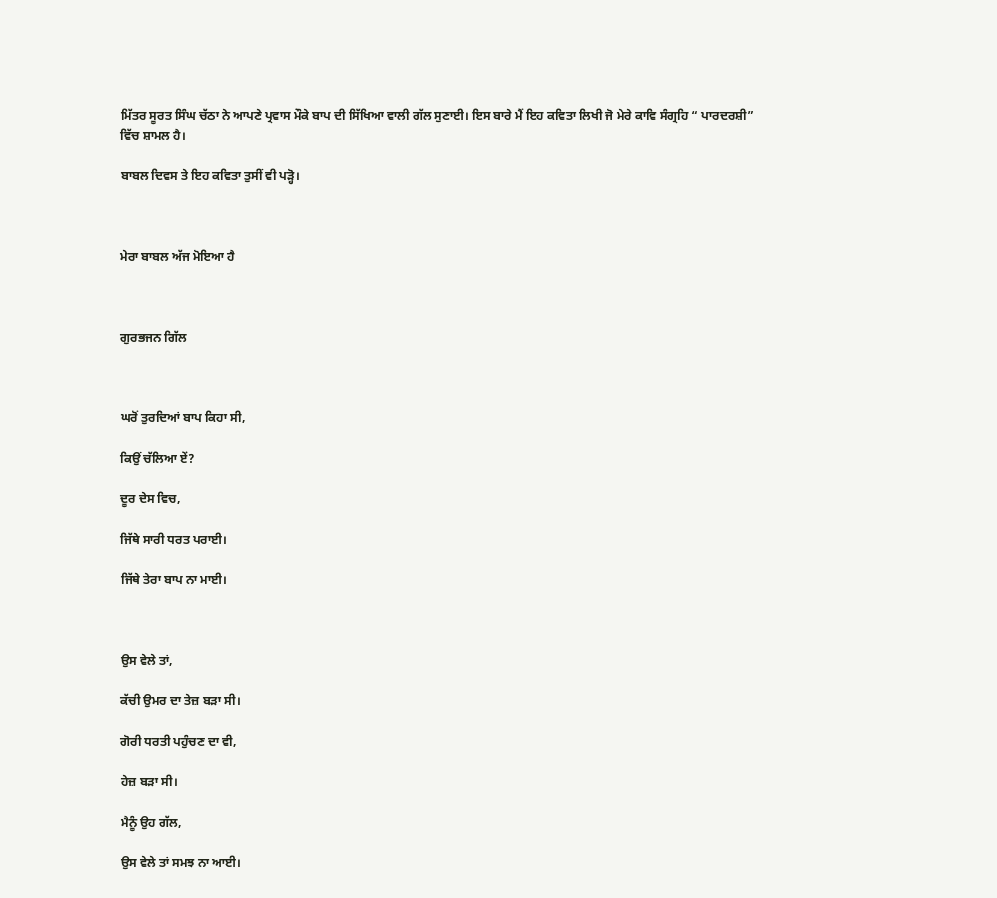ਮਿੱਤਰ ਸੂਰਤ ਸਿੰਘ ਚੱਠਾ ਨੇ ਆਪਣੇ ਪ੍ਰਵਾਸ ਮੌਕੇ ਬਾਪ ਦੀ ਸਿੱਖਿਆ ਵਾਲੀ ਗੱਲ ਸੁਣਾਈ। ਇਸ ਬਾਰੇ ਮੈਂ ਇਹ ਕਵਿਤਾ ਲਿਖੀ ਜੋ ਮੇਰੇ ਕਾਵਿ ਸੰਗ੍ਰਹਿ “ ਪਾਰਦਰਸ਼ੀ” ਵਿੱਚ ਸ਼ਾਮਲ ਹੈ।

ਬਾਬਲ ਦਿਵਸ ਤੇ ਇਹ ਕਵਿਤਾ ਤੁਸੀਂ ਵੀ ਪੜ੍ਹੋ।



ਮੇਰਾ ਬਾਬਲ ਅੱਜ ਮੋਇਆ ਹੈ



ਗੁਰਭਜਨ ਗਿੱਲ



ਘਰੋਂ ਤੁਰਦਿਆਂ ਬਾਪ ਕਿਹਾ ਸੀ,

ਕਿਉਂ ਚੱਲਿਆ ਏਂ?

ਦੂਰ ਦੇਸ ਵਿਚ,

ਜਿੱਥੇ ਸਾਰੀ ਧਰਤ ਪਰਾਈ।

ਜਿੱਥੇ ਤੇਰਾ ਬਾਪ ਨਾ ਮਾਈ।



ਉਸ ਵੇਲੇ ਤਾਂ,

ਕੱਚੀ ਉਮਰ ਦਾ ਤੇਜ਼ ਬੜਾ ਸੀ।

ਗੋਰੀ ਧਰਤੀ ਪਹੁੰਚਣ ਦਾ ਵੀ,

ਹੇਜ਼ ਬੜਾ ਸੀ।

ਮੈਨੂੰ ਉਹ ਗੱਲ,

ਉਸ ਵੇਲੇ ਤਾਂ ਸਮਝ ਨਾ ਆਈ।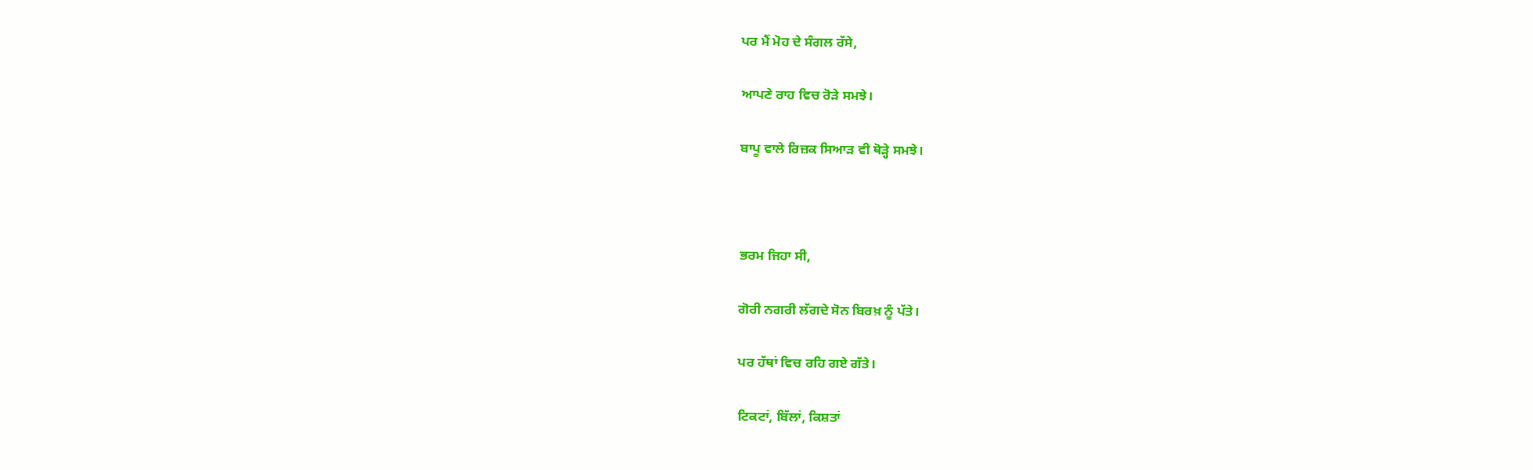ਪਰ ਮੈਂ ਮੋਹ ਦੇ ਸੰਗਲ ਰੱਸੇ,

ਆਪਣੇ ਰਾਹ ਵਿਚ ਰੋੜੇ ਸਮਝੇ।

ਬਾਪੂ ਵਾਲੇ ਰਿਜ਼ਕ ਸਿਆੜ ਵੀ ਥੋੜ੍ਹੇ ਸਮਝੇ।



ਭਰਮ ਜਿਹਾ ਸੀ,

ਗੋਰੀ ਨਗਰੀ ਲੱਗਦੇ ਸੋਨ ਬਿਰਖ਼ ਨੂੰ ਪੱਤੇ।

ਪਰ ਹੱਥਾਂ ਵਿਚ ਰਹਿ ਗਏ ਗੱਤੇ।

ਟਿਕਟਾਂ, ਬਿੱਲਾਂ, ਕਿਸ਼ਤਾਂ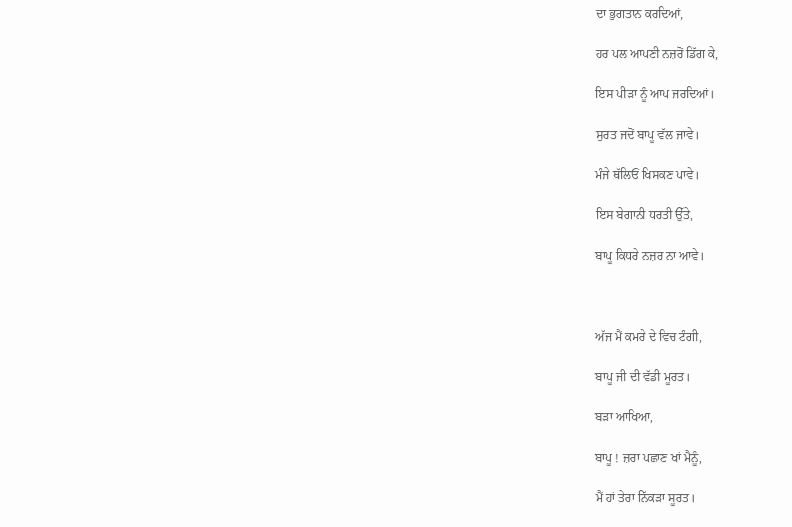ਦਾ ਭੁਗਤਾਨ ਕਰਦਿਆਂ,

ਹਰ ਪਲ ਆਪਣੀ ਨਜ਼ਰੋਂ ਡਿੱਗ ਕੇ,

ਇਸ ਪੀੜਾ ਨੂੰ ਆਪ ਜਰਦਿਆਂ।

ਸੁਰਤ ਜਦੋਂ ਬਾਪੂ ਵੱਲ ਜਾਵੇ।

ਮੰਜੇ ਥੱਲਿਓਂ ਖਿਸਕਣ ਪਾਵੇ।

ਇਸ ਬੇਗਾਨੀ ਧਰਤੀ ਉੱਤੇ,

ਬਾਪੂ ਕਿਧਰੇ ਨਜ਼ਰ ਨਾ ਆਵੇ।



ਅੱਜ ਮੈਂ ਕਮਰੇ ਦੇ ਵਿਚ ਟੰਗੀ,

ਬਾਪੂ ਜੀ ਦੀ ਵੱਡੀ ਮੂਰਤ।

ਬੜਾ ਆਖਿਆ,

ਬਾਪੂ ! ਜ਼ਰਾ ਪਛਾਣ ਖਾਂ ਮੈਨੂੰ,

ਮੈਂ ਹਾਂ ਤੇਰਾ ਨਿੱਕੜਾ ਸੂਰਤ।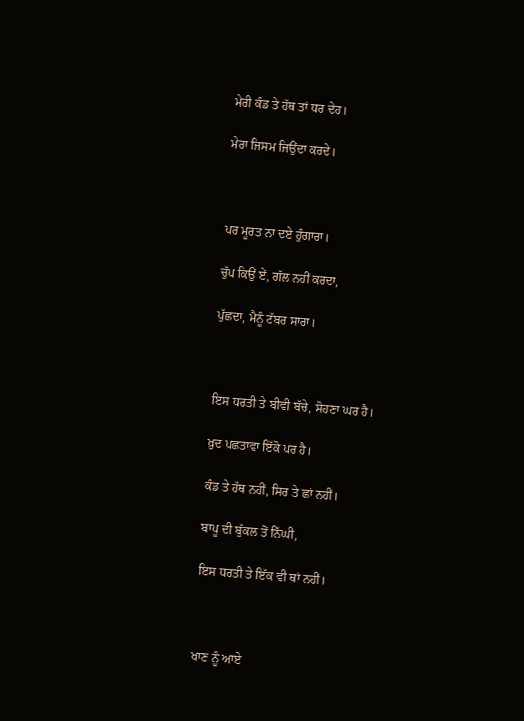ਮੇਰੀ ਕੰਡ ਤੇ ਹੱਥ ਤਾਂ ਧਰ ਦੇਹ।

ਮੇਰਾ ਜਿਸਮ ਜਿਉਂਦਾ ਕਰਦੇ।



ਪਰ ਮੂਰਤ ਨਾ ਦਏ ਹੁੰਗਾਰਾ।

ਚੁੱਪ ਕਿਉਂ ਏਂ, ਗੱਲ ਨਹੀਂ ਕਰਦਾ,

ਪੁੱਛਦਾ, ਮੈਨੂੰ ਟੱਬਰ ਸਾਰਾ।



ਇਸ ਧਰਤੀ ਤੇ ਬੀਵੀ ਬੱਚੇ, ਸੋਹਣਾ ਘਰ ਹੈ।

ਖ਼ੁਦ ਪਛਤਾਵਾ ਇੱਕੋ ਪਰ ਹੈ।

ਕੰਡ ਤੇ ਹੱਥ ਨਹੀਂ, ਸਿਰ ਤੇ ਛਾਂ ਨਹੀਂ।

ਬਾਪੂ ਦੀ ਬੁੱਕਲ ਤੋਂ ਨਿੱਘੀ,

ਇਸ ਧਰਤੀ ਤੇ ਇੱਕ ਵੀ ਥਾਂ ਨਹੀਂ।



ਖਾਣ ਨੂੰ ਆਏ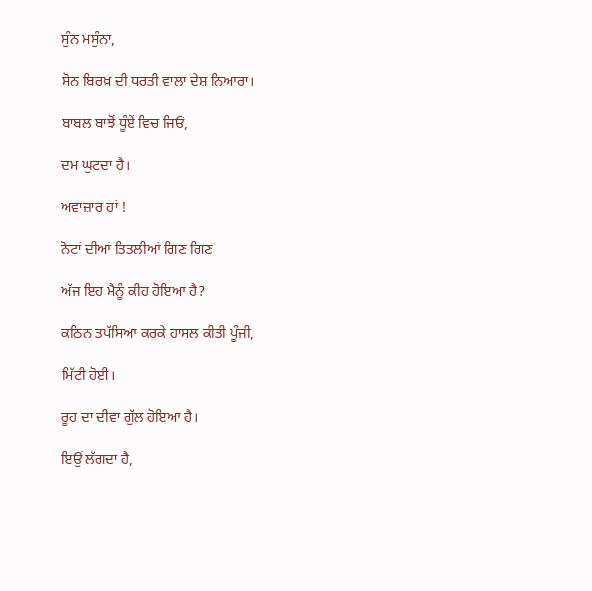ਸੁੰਨ ਮਸੁੰਨਾ,

ਸੋਨ ਬਿਰਖ਼ ਦੀ ਧਰਤੀ ਵਾਲਾ ਦੇਸ਼ ਨਿਆਰਾ।

ਬਾਬਲ ਬਾਝੋਂ ਧੂੰਏਂ ਵਿਚ ਜਿਓਂ,

ਦਮ ਘੁਟਦਾ ਹੈ।

ਅਵਾਜ਼ਾਰ ਹਾਂ !

ਨੋਟਾਂ ਦੀਆਂ ਤਿਤਲੀਆਂ ਗਿਣ ਗਿਣ

ਅੱਜ ਇਹ ਮੈਨੂੰ ਕੀਹ ਹੋਇਆ ਹੈ?

ਕਠਿਨ ਤਪੱਸਿਆ ਕਰਕੇ ਹਾਸਲ ਕੀਤੀ ਪੂੰਜੀ,

ਮਿੱਟੀ ਹੋਈ।

ਰੂਹ ਦਾ ਦੀਵਾ ਗੁੱਲ ਹੋਇਆ ਹੈ।

ਇਉਂ ਲੱਗਦਾ ਹੈ,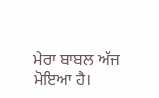ਮੇਰਾ ਬਾਬਲ ਅੱਜ ਮੋਇਆ ਹੈ।